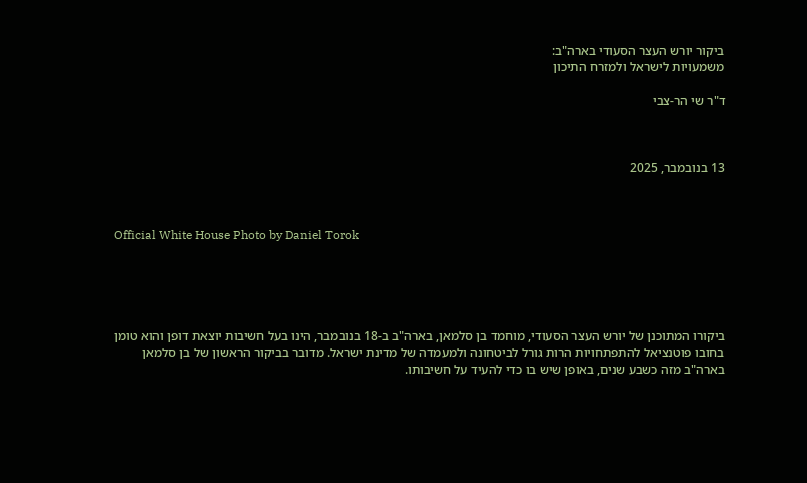ביקור יורש העצר הסעודי בארה"ב:
משמעויות לישראל ולמזרח התיכון

ד"ר שי הר-צבי



13 בנובמבר, 2025



Official White House Photo by Daniel Torok





ביקורו המתוכנן של יורש העצר הסעודי, מוחמד בן סלמאן, בארה"ב ב-18 בנובמבר, הינו בעל חשיבות יוצאת דופן והוא טומן בחובו פוטנציאל להתפתחויות הרות גורל לביטחונה ולמעמדה של מדינת ישראל. מדובר בביקור הראשון של בן סלמאן בארה"ב מזה כשבע שנים, באופן שיש בו כדי להעיד על חשיבותו.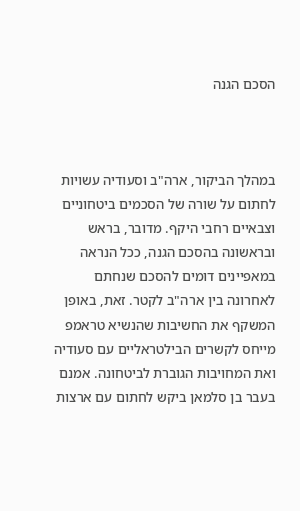הסכם הגנה



במהלך הביקור, ארה"ב וסעודיה עשויות לחתום על שורה של הסכמים ביטחוניים וצבאיים רחבי היקף. מדובר, בראש ובראשונה בהסכם הגנה, ככל הנראה במאפיינים דומים להסכם שנחתם לאחרונה בין ארה"ב לקטר. זאת, באופן המשקף את החשיבות שהנשיא טראמפ מייחס לקשרים הבילטראליים עם סעודיה ואת המחויבות הגוברת לביטחונה. אמנם בעבר בן סלמאן ביקש לחתום עם ארצות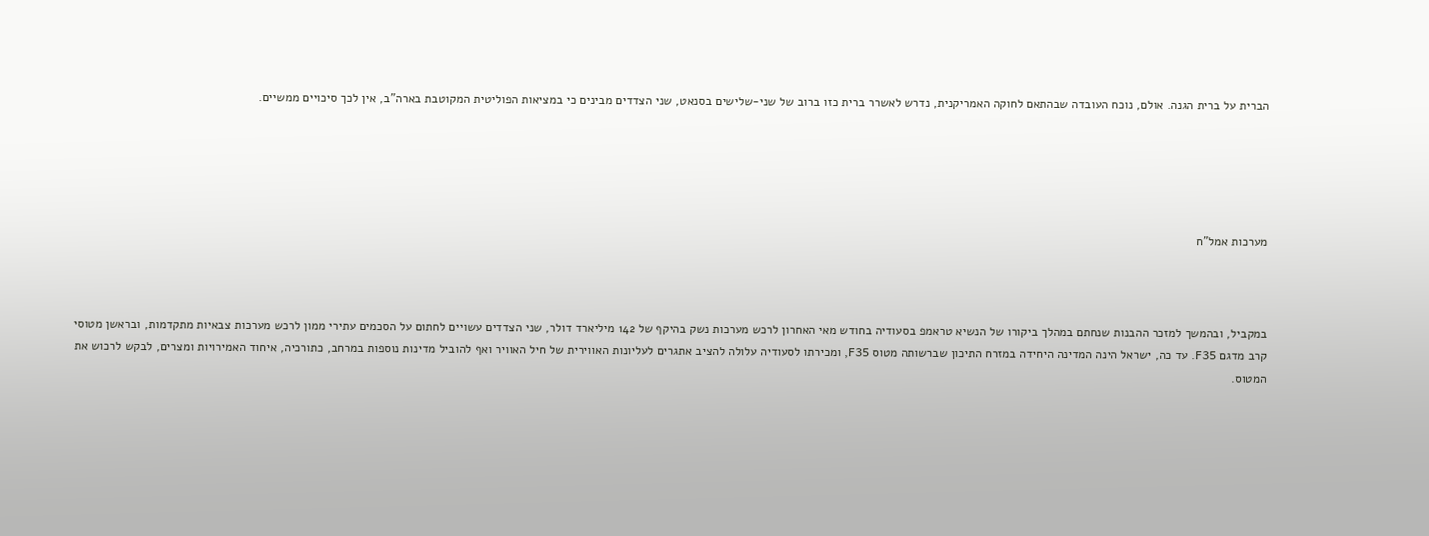הברית על ברית הגנה. אולם, נוכח העובדה שבהתאם לחוקה האמריקנית, נדרש לאשרר ברית כזו ברוב של שני-שלישים בסנאט, שני הצדדים מבינים כי במציאות הפוליטית המקוטבת בארה"ב, אין לכך סיכויים ממשיים.





מערכות אמל"ח



במקביל, ובהמשך למזכר ההבנות שנחתם במהלך ביקורו של הנשיא טראמפ בסעודיה בחודש מאי האחרון לרכש מערכות נשק בהיקף של 142 מיליארד דולר, שני הצדדים עשויים לחתום על הסכמים עתירי ממון לרכש מערכות צבאיות מתקדמות, ובראשן מטוסי קרב מדגם F35. עד כה, ישראל הינה המדינה היחידה במזרח התיכון שברשותה מטוס F35, ומכירתו לסעודיה עלולה להציב אתגרים לעליונות האווירית של חיל האוויר ואף להוביל מדינות נוספות במרחב, כתורכיה, איחוד האמירויות ומצרים, לבקש לרכוש את המטוס.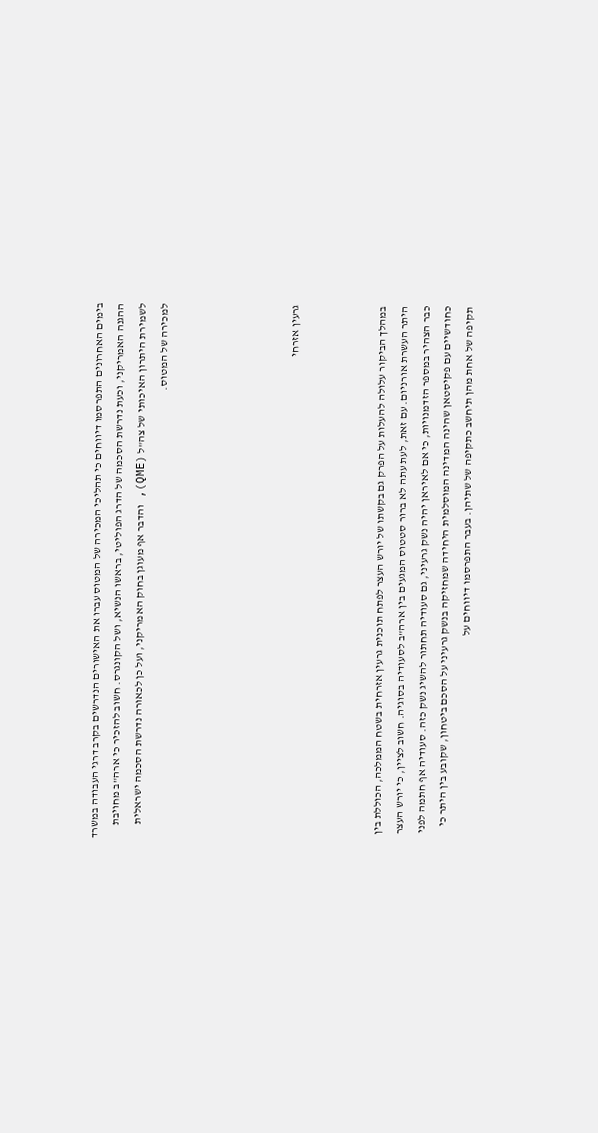בימים האחרונים התפרסמו דיווחים כי תהליכי המכירה של המטוס עברו את האישורים הנדרשים בקרב דרגי העבודה במשרד ההגנה האמריקני, וכעת נדרשת הסכמה של הדרג הפוליטי, בראשו הנשיא, ושל הקונגרס. חשוב להזכיר כי ארה"ב מחויבת לשמירת היתרון האיכותי של צה"ל (QME), והדבר אף מעוגן בחוק האמריקני, ועל כן לכאורה נדרשת הסכמה ישראלית למכירה של המטוס.





גרעין אזרחי



במהלך הביקור עלולה להעלות על הפרק גם בקשתו של יורש העצר לפתח תוכנית גרעין אזרחית בשטח הממלכה, הכוללת בין היתר העשרת אורניום. עם זאת, לעת עתה לא ברור סטטוס המגעים בין ארה"ב לסעודיה בסוגיה. חשוב לציין, כי יורש העצר כבר הצהיר במספר הזדמנויות, כי אם לאיראן יהיה נשק גרעיני, גם סעודיה תחתור להשיג נשק כזה. סעודיה אף חתמה לפני כחודשיים עם פקיסטאן שהינה המדינה המוסלמית היחידה שמחזיקה בנשק גרעיני על הסכם ביטחון, שקובע בין היתר כי תקיפה של אחת מהן תיחשב כתקיפה של שתיהן. בעבר התפרסמו דיווחים על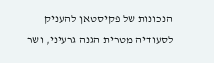הנכונות של פקיסטאן להעניק לסעודיה מטרית הגנה גרעיני, ושר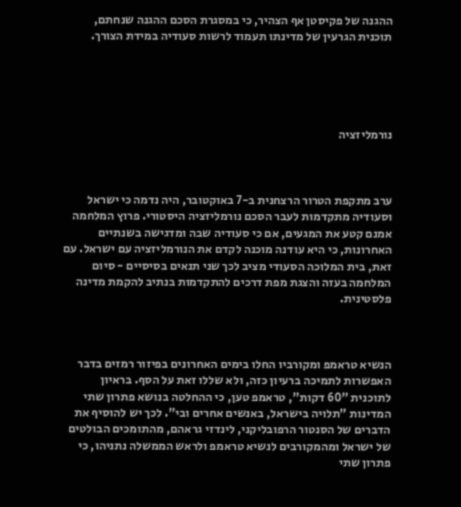ההגנה של פקיסטן אף הצהיר, כי במסגרת הסכם ההגנה שנחתם, תוכנית הגרעין של מדינתו תעמוד לרשות סעודיה במידת הצורך.





נורמליזציה



ערב מתקפת הטרור הרצחנית ב-7 באוקטובר, היה נדמה כי ישראל וסעודיה מתקדמות לעבר הסכם נורמליזציה היסטורי. פרוץ המלחמה אמנם קטע את המגעים, אם כי סעודיה שבה ומדגישה בשנתיים האחרונות, כי היא עודנה מוכנה לקדם את הנורמליזציה עם ישראל. עם זאת, בית המלוכה הסעודי מציב לכך שני תנאים בסיסיים - סיום המלחמה בעזה והצגת מפת דרכים להתקדמות בנתיב להקמת מדינה פלסטינית.



הנשיא טראמפ ומקורביו החלו בימים האחרונים בפיזור רמזים בדבר האפשרות לתמיכה ברעיון כזה, ולא שללו זאת על הסף. בראיון לתוכנית "60 דקות", טראמפ טען, כי ההחלטה בנושא פתרון שתי המדינות "תלויה בישראל, באנשים אחרים ובי". לכך יש להוסיף את הדברים של הסנטור הרפובליקני, לינדזי גראהם, מהתומכים הבולטים של ישראל ומהמקורבים לנשיא טראמפ ולראש הממשלה נתניהו, כי פתרון שתי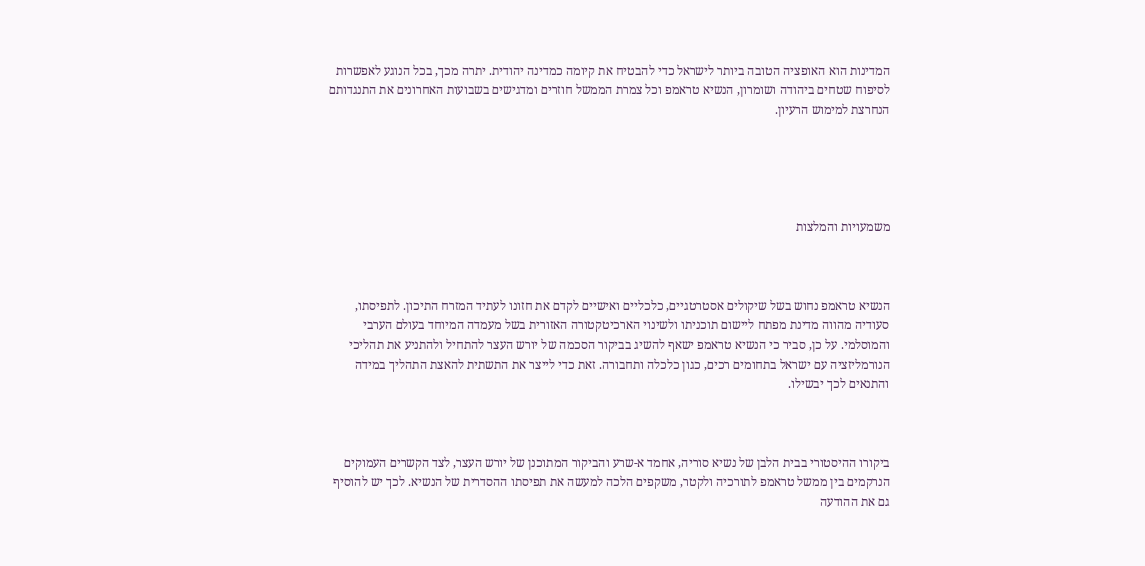המדינות הוא האופציה הטובה ביותר לישראל כדי להבטיח את קיומה כמדינה יהודית. יתרה מכך, בכל הנוגע לאפשרות לסיפוח שטחים ביהודה ושומרון, הנשיא טראמפ וכל צמרת הממשל חוזרים ומדגישים בשבועות האחרונים את התנגדותם הנחרצת למימוש הרעיון.





משמעויות והמלצות



הנשיא טראמפ נחוש בשל שיקולים אסטרטגיים, כלכליים ואישיים לקדם את חזונו לעתיד המזרח התיכון. לתפיסתו, סעודיה מהווה מדינת מפתח ליישום תוכניתו ולשינוי הארכיטקטורה האזורית בשל מעמדה המיוחד בעולם הערבי והמוסלמי. על כן, סביר כי הנשיא טראמפ ישאף להשיג בביקור הסכמה של יורש העצר להתחיל ולהתניע את תהליכי הנורמליזציה עם ישראל בתחומים רכים, כגון כלכלה ותחבורה. זאת כדי לייצר את התשתית להאצת התהליך במידה והתנאים לכך יבשילו.



ביקורו ההיסטורי בבית הלבן של נשיא סוריה, אחמד א-שרע והביקור המתוכנן של יורש העצר, לצד הקשרים העמוקים הנרקמים בין ממשל טראמפ לתורכיה ולקטר, משקפים הלכה למעשה את תפיסתו ההסדרית של הנשיא. לכך יש להוסיף גם את ההודעה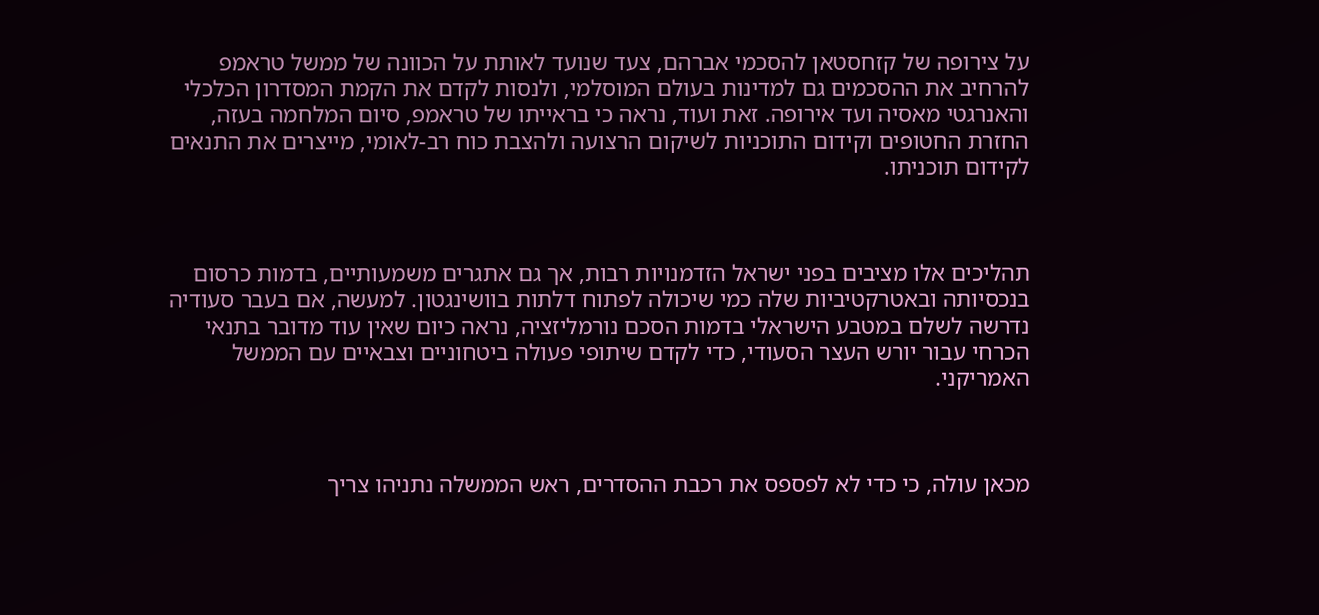על צירופה של קזחסטאן להסכמי אברהם, צעד שנועד לאותת על הכוונה של ממשל טראמפ להרחיב את ההסכמים גם למדינות בעולם המוסלמי, ולנסות לקדם את הקמת המסדרון הכלכלי והאנרגטי מאסיה ועד אירופה. זאת ועוד, נראה כי בראייתו של טראמפ, סיום המלחמה בעזה, החזרת החטופים וקידום התוכניות לשיקום הרצועה ולהצבת כוח רב-לאומי, מייצרים את התנאים לקידום תוכניתו.



תהליכים אלו מציבים בפני ישראל הזדמנויות רבות, אך גם אתגרים משמעותיים, בדמות כרסום בנכסיותה ובאטרקטיביות שלה כמי שיכולה לפתוח דלתות בוושינגטון. למעשה, אם בעבר סעודיה נדרשה לשלם במטבע הישראלי בדמות הסכם נורמליזציה, נראה כיום שאין עוד מדובר בתנאי הכרחי עבור יורש העצר הסעודי, כדי לקדם שיתופי פעולה ביטחוניים וצבאיים עם הממשל האמריקני.



מכאן עולה, כי כדי לא לפספס את רכבת ההסדרים, ראש הממשלה נתניהו צריך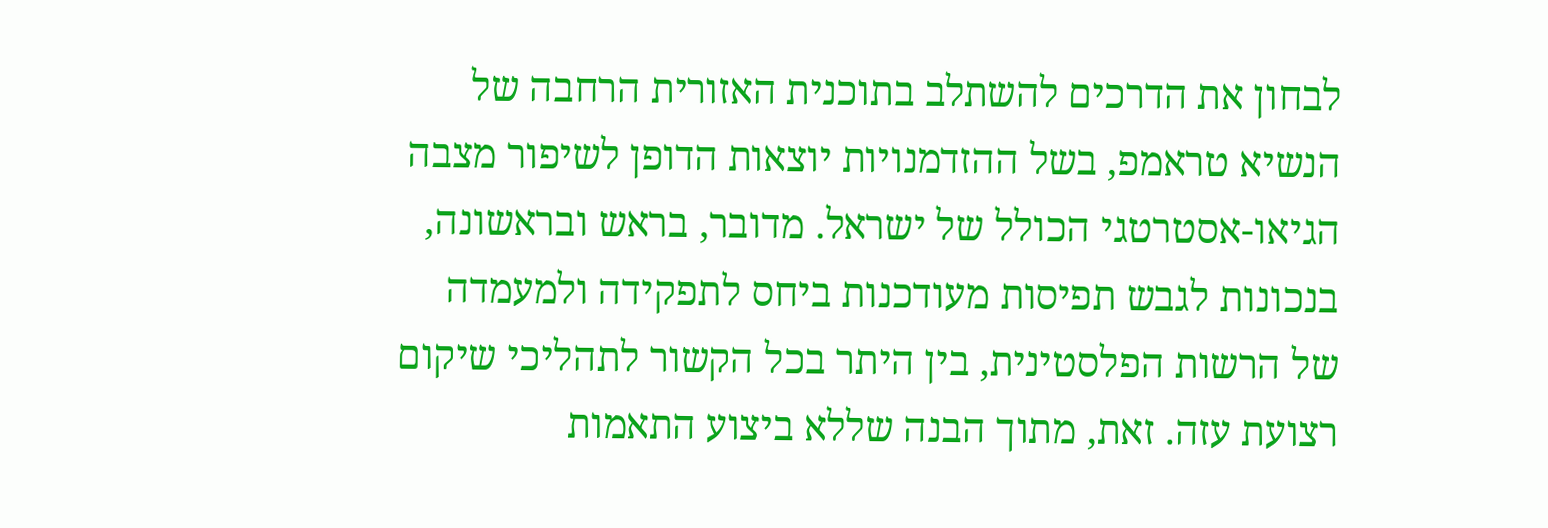לבחון את הדרכים להשתלב בתוכנית האזורית הרחבה של הנשיא טראמפ, בשל ההזדמנויות יוצאות הדופן לשיפור מצבה הגיאו-אסטרטגי הכולל של ישראל. מדובר, בראש ובראשונה, בנכונות לגבש תפיסות מעודכנות ביחס לתפקידה ולמעמדה של הרשות הפלסטינית, בין היתר בכל הקשור לתהליכי שיקום רצועת עזה. זאת, מתוך הבנה שללא ביצוע התאמות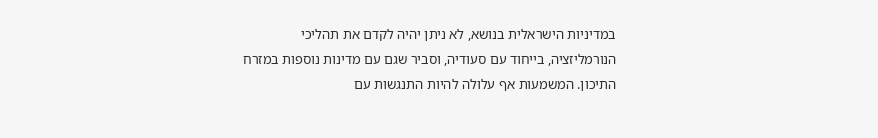במדיניות הישראלית בנושא, לא ניתן יהיה לקדם את תהליכי הנורמליזציה, בייחוד עם סעודיה, וסביר שגם עם מדינות נוספות במזרח התיכון. המשמעות אף עלולה להיות התנגשות עם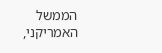הממשל האמריקני,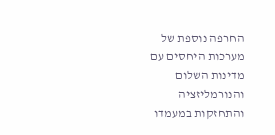החרפה נוספת של מערכות היחסים עם מדינות השלום והנורמליזציה והתחזקות במעמדו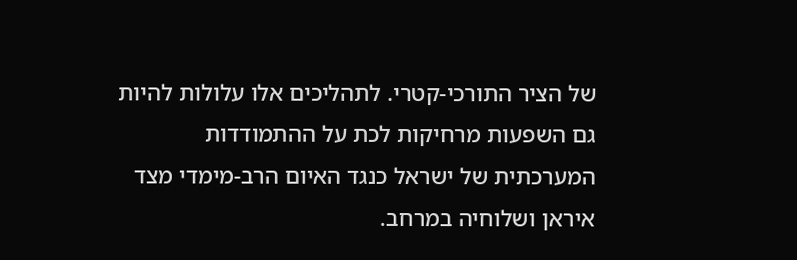של הציר התורכי-קטרי. לתהליכים אלו עלולות להיות גם השפעות מרחיקות לכת על ההתמודדות המערכתית של ישראל כנגד האיום הרב-מימדי מצד איראן ושלוחיה במרחב.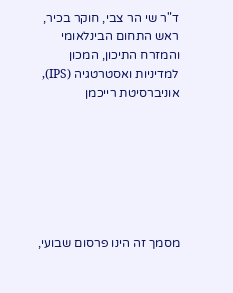ד"ר שי הר צבי, חוקר בכיר, ראש התחום הבינלאומי והמזרח התיכון, המכון למדיניות ואסטרטגיה (IPS), אוניברסיטת רייכמן







מסמך זה הינו פרסום שבועי,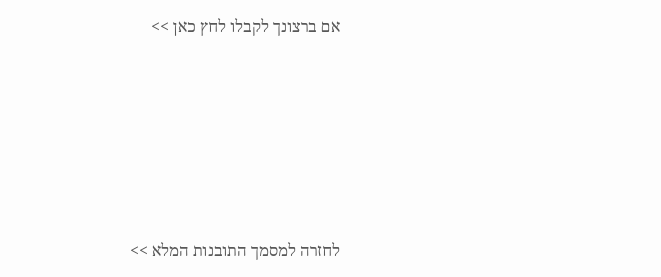אם ברצונך לקבלו לחץ כאן >>







לחזרה למסמך התובנות המלא >>